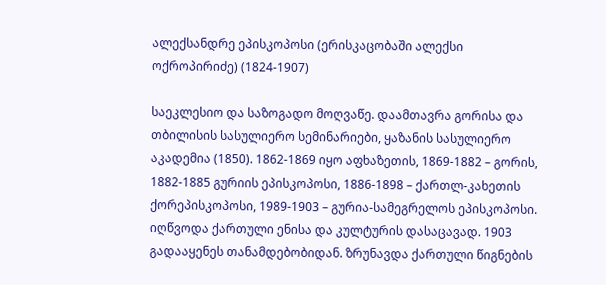ალექსანდრე ეპისკოპოსი (ერისკაცობაში ალექსი ოქროპირიძე) (1824-1907)

საეკლესიო და საზოგადო მოღვაწე. დაამთავრა გორისა და თბილისის სასულიერო სემინარიები, ყაზანის სასულიერო აკადემია (1850). 1862-1869 იყო აფხაზეთის, 1869-1882 – გორის, 1882-1885 გურიის ეპისკოპოსი, 1886-1898 – ქართლ-კახეთის ქორეპისკოპოსი, 1989-1903 – გურია-სამეგრელოს ეპისკოპოსი. იღწვოდა ქართული ენისა და კულტურის დასაცავად. 1903 გადააყენეს თანამდებობიდან. ზრუნავდა ქართული წიგნების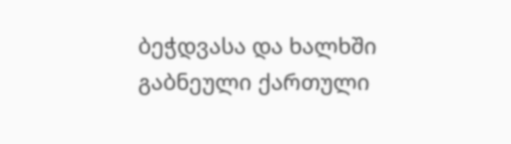ბეჭდვასა და ხალხში გაბნეული ქართული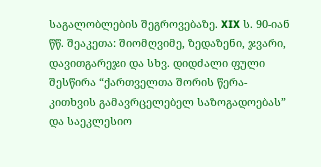საგალობლების შეგროვებაზე. XIX ს. 90-იან წწ. შეაკეთა: შიომღვიმე, ზედაზენი, ჯვარი, დავითგარეჯი და სხვ. დიდძალი ფული შესწირა “ქართველთა შორის წერა-კითხვის გამავრცელებელ საზოგადოებას” და საეკლესიო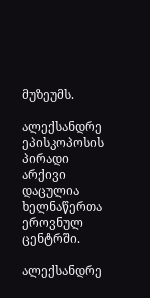მუზეუმს.

ალექსანდრე ეპისკოპოსის პირადი არქივი დაცულია ხელნაწერთა ეროვნულ ცენტრში.

ალექსანდრე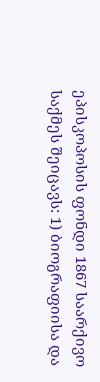ეპისკოპოსის ფონდი 1867 საარქივო საქმეს შეიცავს: 1) ბიოგრაფიისა და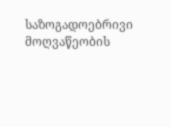საზოგადოებრივი მოღვაწეობის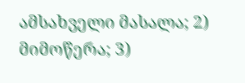ამსახველი მასალა; 2) მიმოწერა; 3)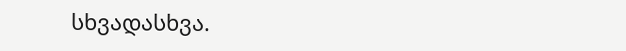სხვადასხვა.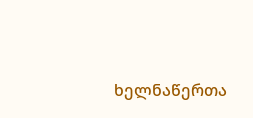ხელნაწერთა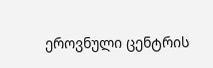ეროვნული ცენტრის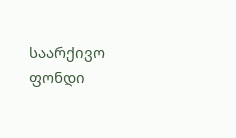საარქივო ფონდი